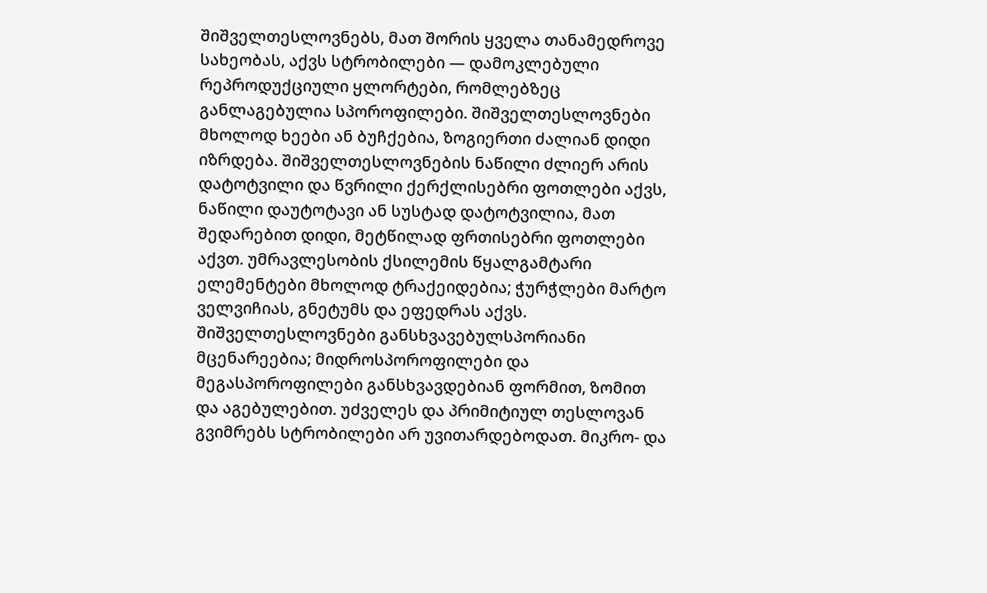შიშველთესლოვნებს, მათ შორის ყველა თანამედროვე სახეობას, აქვს სტრობილები — დამოკლებული რეპროდუქციული ყლორტები, რომლებზეც განლაგებულია სპოროფილები. შიშველთესლოვნები მხოლოდ ხეები ან ბუჩქებია, ზოგიერთი ძალიან დიდი იზრდება. შიშველთესლოვნების ნაწილი ძლიერ არის დატოტვილი და წვრილი ქერქლისებრი ფოთლები აქვს, ნაწილი დაუტოტავი ან სუსტად დატოტვილია, მათ შედარებით დიდი, მეტწილად ფრთისებრი ფოთლები აქვთ. უმრავლესობის ქსილემის წყალგამტარი ელემენტები მხოლოდ ტრაქეიდებია; ჭურჭლები მარტო ველვიჩიას, გნეტუმს და ეფედრას აქვს.
შიშველთესლოვნები განსხვავებულსპორიანი მცენარეებია; მიდროსპოროფილები და მეგასპოროფილები განსხვავდებიან ფორმით, ზომით და აგებულებით. უძველეს და პრიმიტიულ თესლოვან გვიმრებს სტრობილები არ უვითარდებოდათ. მიკრო- და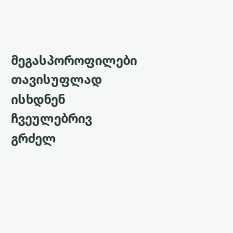მეგასპოროფილები თავისუფლად ისხდნენ ჩვეულებრივ გრძელ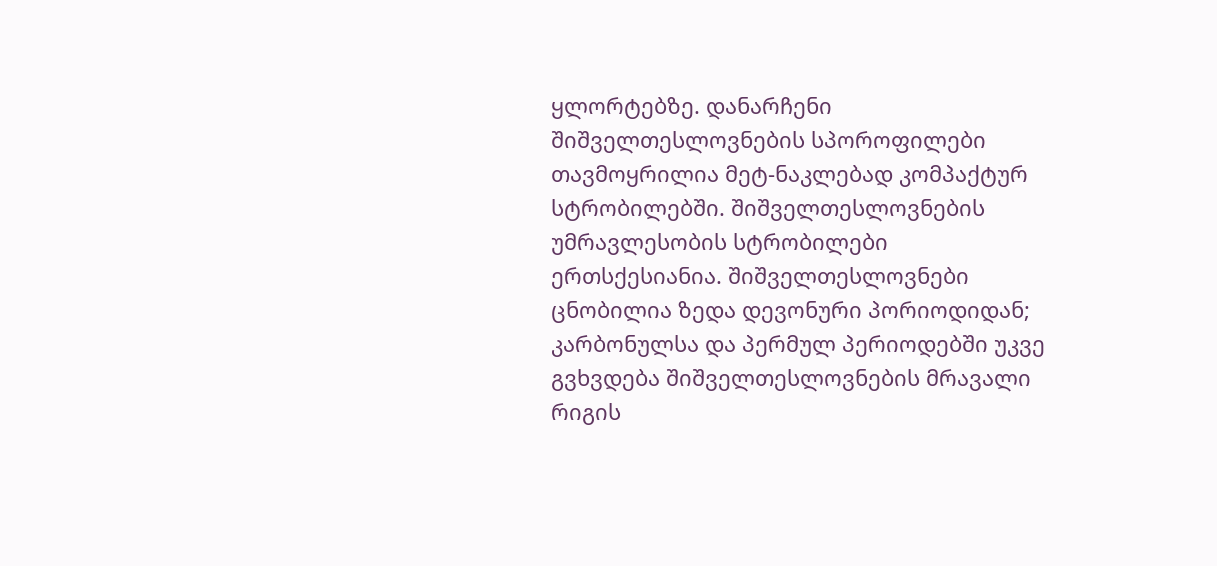ყლორტებზე. დანარჩენი შიშველთესლოვნების სპოროფილები თავმოყრილია მეტ-ნაკლებად კომპაქტურ სტრობილებში. შიშველთესლოვნების უმრავლესობის სტრობილები ერთსქესიანია. შიშველთესლოვნები ცნობილია ზედა დევონური პორიოდიდან; კარბონულსა და პერმულ პერიოდებში უკვე გვხვდება შიშველთესლოვნების მრავალი რიგის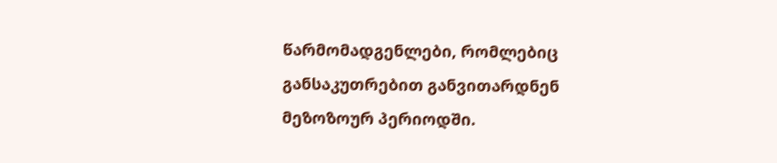წარმომადგენლები, რომლებიც განსაკუთრებით განვითარდნენ მეზოზოურ პერიოდში.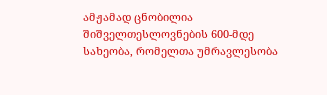ამჟამად ცნობილია შიშველთესლოვნების 600-მდე სახეობა, რომელთა უმრავლესობა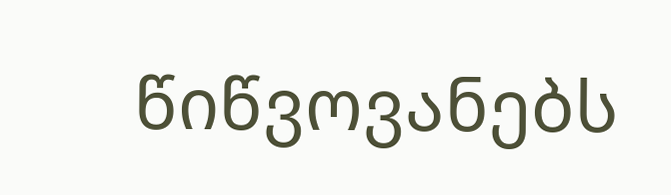წიწვოვანებს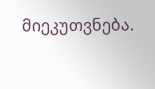მიეკუთვნება.